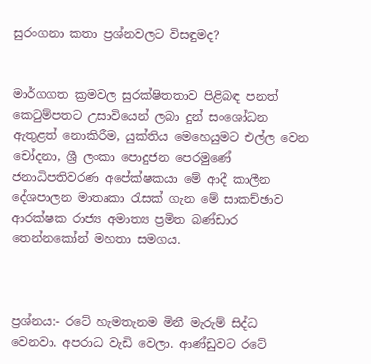සුරංගනා කතා ප්‍රශ්නවලට විසඳුමද?


මාර්ගගත ක්‍රමවල සුරක්ෂිතතාව පිළිබඳ පනත් කෙටුම්පතට උසාවියෙන් ලබා දුන් සංශෝධන ඇතුළත් නොකිරීම, යුක්තිය මෙහෙයුමට එල්ල වෙන චෝදනා, ශ්‍රී ලංකා පොදුජන පෙරමුණේ ජනාධිපතිවරණ අපේක්ෂකයා මේ ආදී කාලීන දේශපාලන මාතෘකා රැසක් ගැන මේ සාකච්ඡාව ආරක්ෂක රාජ්‍ය අමාත්‍ය ප්‍රමිත බණ්ඩාර තෙන්නකෝන් මහතා සමගය.



ප්‍රශ්නය:- රටේ හැමතැනම මිනී මැරුම් සිද්ධ වෙනවා. අපරාධ වැඩි වෙලා. ආණ්ඩුවට රටේ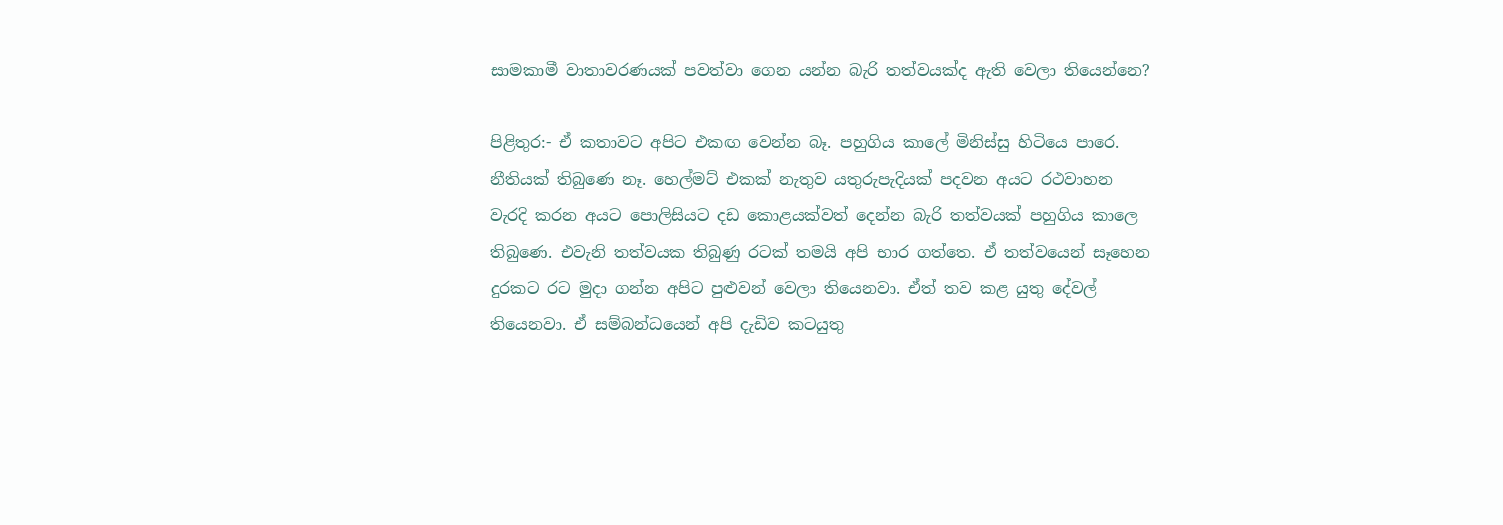සාමකාමී වාතාවරණයක් පවත්වා ගෙන යන්න බැරි තත්වයක්ද ඇති වෙලා තියෙන්නෙ?

පිළිතුර:- ඒ කතාවට අපිට එකඟ වෙන්න බෑ. පහුගිය කාලේ මිනිස්සු හිටියෙ පාරෙ. නීතියක් තිබුණෙ නෑ. හෙල්මට් එකක් නැතුව යතුරුපැදියක් පදවන අයට රථවාහන වැරදි කරන අයට පොලිසියට දඩ කොළයක්වත් දෙන්න බැරි තත්වයක් පහුගිය කාලෙ තිබුණෙ. එවැනි තත්වයක තිබුණු රටක් තමයි අපි භාර ගත්තෙ. ඒ තත්වයෙන් සෑහෙන දුරකට රට මුදා ගන්න අපිට පුළුවන් වෙලා තියෙනවා. ඒත් තව කළ යුතු දේවල් තියෙනවා. ඒ සම්බන්ධයෙන් අපි දැඩිව කටයුතු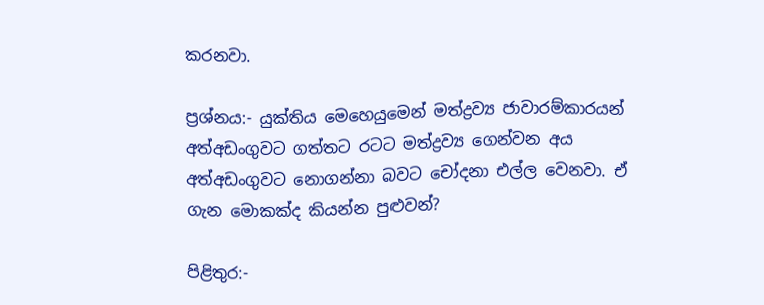කරනවා.

ප්‍රශ්නය:- යුක්තිය මෙහෙයුමෙන් මත්ද්‍රව්‍ය ජාවාරම්කාරයන් අත්අඩංගුවට ගත්තට රටට මත්ද්‍රව්‍ය ගෙන්වන අය අත්අඩංගුවට නොගන්නා බවට චෝදනා එල්ල වෙනවා. ඒ ගැන මොකක්ද කියන්න පුළුවන්?

පිළිතුර:-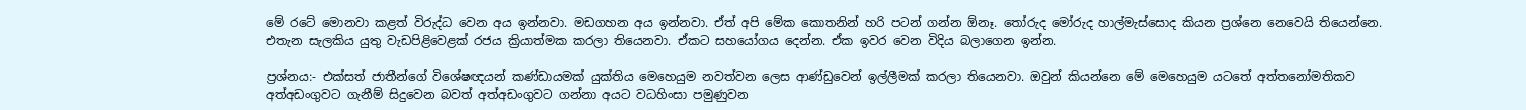මේ රටේ මොනවා කළත් විරුද්ධ වෙන අය ඉන්නවා. මඩගහන අය ඉන්නවා. ඒත් අපි මේක කොතනින් හරි පටන් ගන්න ඕනෑ. තෝරුද මෝරුද හාල්මැස්සොද කියන ප්‍රශ්නෙ නෙවෙයි තියෙන්නෙ. එතැන සැලකිය යුතු වැඩපිළිවෙළක් රජය ක්‍රියාත්මක කරලා තියෙනවා. ඒකට සහයෝගය දෙන්න. ඒක ඉවර වෙන විදිය බලාගෙන ඉන්න.

ප්‍රශ්නය:- එක්සත් ජාතීන්ගේ විශේෂඥයන් කණ්ඩායමක් යුක්තිය මෙහෙයුම නවත්වන ලෙස ආණ්ඩුවෙන් ඉල්ලීමක් කරලා තියෙනවා. ඔවුන් කියන්නෙ මේ මෙහෙයුම යටතේ අත්තනෝමතිකව අත්අඩංගුවට ගැනීම් සිදුවෙන බවත් අත්අඩංගුවට ගන්නා අයට වධහිංසා පමුණුවන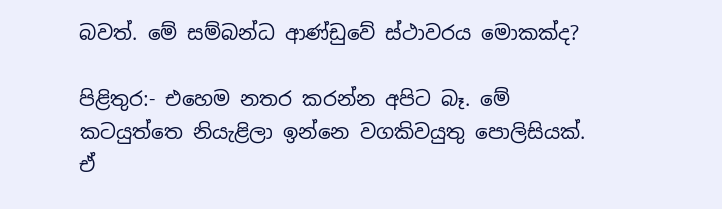බවත්. මේ සම්බන්ධ ආණ්ඩුවේ ස්ථාවරය මොකක්ද?

පිළිතුර:- එහෙම නතර කරන්න අපිට බෑ. මේ කටයුත්තෙ නියැළිලා ඉන්නෙ වගකිවයුතු පොලිසියක්. ඒ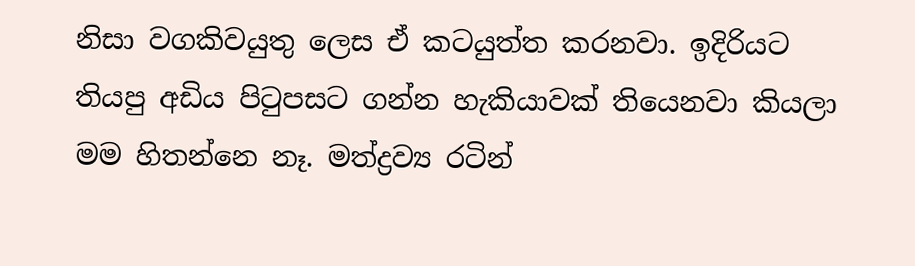නිසා වගකිවයුතු ලෙස ඒ කටයුත්ත කරනවා. ඉදිරියට තියපු අඩිය පිටුපසට ගන්න හැකියාවක් තියෙනවා කියලා මම හිතන්නෙ නෑ. මත්ද්‍රව්‍ය රටින්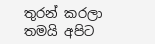තුරන් කරලා තමයි අපිට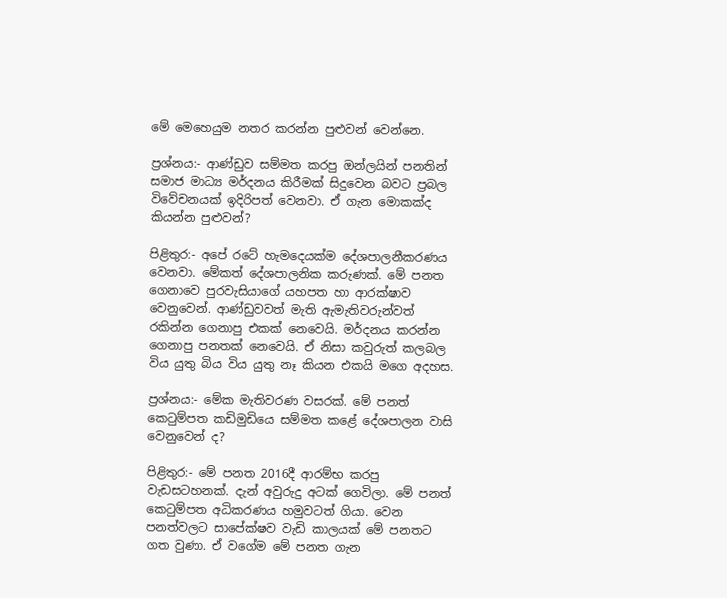මේ මෙහෙයුම නතර කරන්න පුළුවන් වෙන්නෙ.

ප්‍රශ්නය:- ආණ්ඩුව සම්මත කරපු ඔන්ලයින් පනතින් සමාජ මාධ්‍ය මර්දනය කිරීමක් සිදුවෙන බවට ප්‍රබල විවේචනයක් ඉදිරිපත් වෙනවා. ඒ ගැන මොකක්ද කියන්න පුළුවන්?

පිළිතුර:- අපේ රටේ හැමදෙයක්ම දේශපාලනීකරණය වෙනවා. මේකත් දේශපාලනික කරුණක්. මේ පනත ගෙනාවෙ පුරවැසියාගේ යහපත හා ආරක්ෂාව වෙනුවෙන්. ආණ්ඩුවවත් මැති ඇමැතිවරුන්වත් රකින්න ගෙනාපු එකක් නෙවෙයි. මර්දනය කරන්න ගෙනාපු පනතක් නෙවෙයි. ඒ නිසා කවුරුත් කලබල විය යුතු බිය විය යුතු නෑ කියන එකයි මගෙ අදහස.

ප්‍රශ්නය:- මේක මැතිවරණ වසරක්. මේ පනත් කෙටුම්පත කඩිමුඩියෙ සම්මත කළේ දේශපාලන වාසි වෙනුවෙන් ද?

පිළිතුර:- මේ පනත 2016දී ආරම්භ කරපු වැඩසටහනක්. දැන් අවුරුදු අටක් ගෙවිලා. මේ පනත් කෙටුම්පත අධිකරණය හමුවටත් ගියා. වෙන පනත්වලට සාපේක්ෂව වැඩි කාලයක් මේ පනතට ගත වුණා. ඒ වගේම මේ පනත ගැන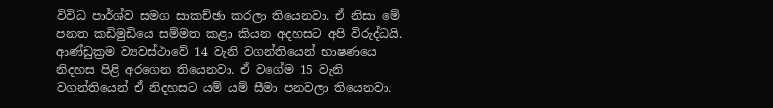විවිධ පාර්ශ්ව සමග සාකච්ඡා කරලා තියෙනවා. ඒ නිසා මේ පනත කඩිමුඩියෙ සම්මත කළා කියන අදහසට අපි විරුද්ධයි. ආණ්ඩුක්‍රම ව්‍යවස්ථාවේ 14 වැනි වගන්තියෙන් භාෂණයෙ නිදහස පිළි අරගෙන තියෙනවා. ඒ වගේම 15 වැනි වගන්තියෙන් ඒ නිදහසට යම් යම් සීමා පනවලා තියෙනවා.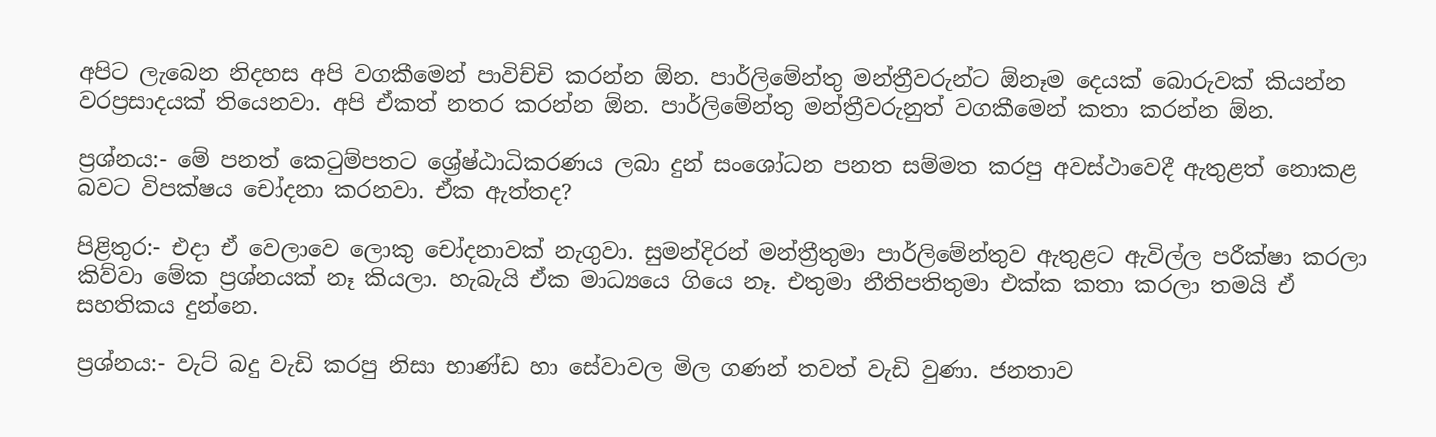අපිට ලැබෙන නිදහස අපි වගකීමෙන් පාවිච්චි කරන්න ඕන. පාර්ලිමේන්තු මන්ත්‍රීවරුන්ට ඕනෑම දෙයක් බොරුවක් කියන්න වරප්‍රසාදයක් තියෙනවා. අපි ඒකත් නතර කරන්න ඕන. පාර්ලිමේන්තු මන්ත්‍රීවරුනුත් වගකීමෙන් කතා කරන්න ඕන.

ප්‍රශ්නය:- මේ පනත් කෙටුම්පතට ශ්‍රේෂ්ඨාධිකරණය ලබා දුන් සංශෝධන පනත සම්මත කරපු අවස්ථාවෙදී ඇතුළත් නොකළ බවට විපක්ෂය චෝදනා කරනවා. ඒක ඇත්තද?

පිළිතුර:- එදා ඒ වෙලාවෙ ලොකු චෝදනාවක් නැගුවා. සුමන්දිරන් මන්ත්‍රීතුමා පාර්ලිමේන්තුව ඇතුළට ඇවිල්ල පරීක්ෂා කරලා කිව්වා මේක ප්‍රශ්නයක් නෑ කියලා. හැබැයි ඒක මාධ්‍යයෙ ගියෙ නෑ. එතුමා නීතිපතිතුමා එක්ක කතා කරලා තමයි ඒ සහතිකය දුන්නෙ.

ප්‍රශ්නය:- වැට් බදු වැඩි කරපු නිසා භාණ්ඩ හා සේවාවල මිල ගණන් තවත් වැඩි වුණා. ජනතාව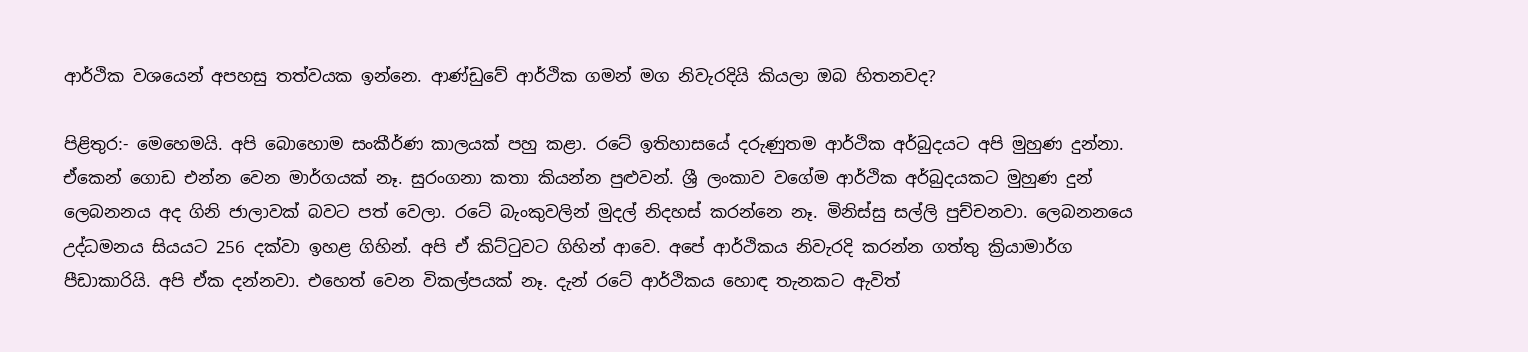ආර්ථික වශයෙන් අපහසු තත්වයක ඉන්නෙ. ආණ්ඩුවේ ආර්ථික ගමන් මග නිවැරදියි කියලා ඔබ හිතනවද?

පිළිතුර:- මෙහෙමයි. අපි බොහොම සංකීර්ණ කාලයක් පහු කළා. රටේ ඉතිහාසයේ දරුණුතම ආර්ථික අර්බුදයට අපි මුහුණ දුන්නා. ඒකෙන් ගොඩ එන්න වෙන මාර්ගයක් නෑ. සුරංගනා කතා කියන්න පුළුවන්. ශ්‍රී ලංකාව වගේම ආර්ථික අර්බුදයකට මුහුණ දුන් ලෙබනනය අද ගිනි ජාලාවක් බවට පත් වෙලා. රටේ බැංකුවලින් මුදල් නිදහස් කරන්නෙ නෑ. මිනිස්සු සල්ලි පුච්චනවා. ලෙබනනයෙ උද්ධමනය සියයට 256 දක්වා ඉහළ ගිහින්. අපි ඒ කිට්ටුවට ගිහින් ආවෙ. අපේ ආර්ථිකය නිවැරදි කරන්න ගත්තු ක්‍රියාමාර්ග පීඩාකාරියි. අපි ඒක දන්නවා. එහෙත් වෙන විකල්පයක් නෑ. දැන් රටේ ආර්ථිකය හොඳ තැනකට ඇවිත්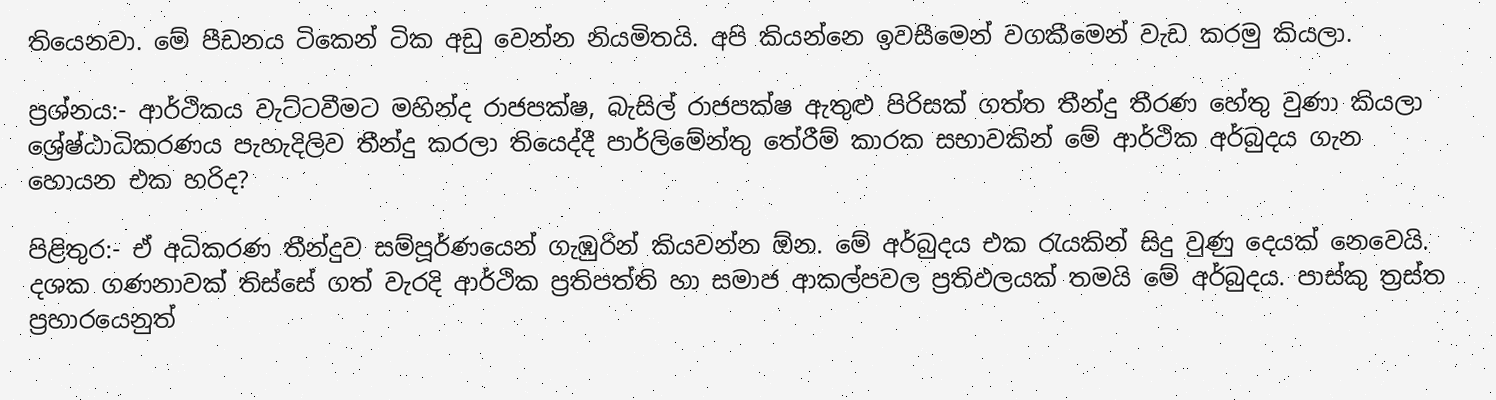තියෙනවා. මේ පීඩනය ටිකෙන් ටික අඩු වෙන්න නියමිතයි. අපි කියන්නෙ ඉවසීමෙන් වගකීමෙන් වැඩ කරමු කියලා.

ප්‍රශ්නය:- ආර්ථිකය වැට්ටවීමට මහින්ද රාජපක්ෂ, බැසිල් රාජපක්ෂ ඇතුළු පිරිසක් ගත්ත තීන්දු තීරණ හේතු වුණා කියලා ශ්‍රේෂ්ඨාධිකරණය පැහැදිලිව තීන්දු කරලා තියෙද්දී පාර්ලිමේන්තු තේරීම් කාරක සභාවකින් මේ ආර්ථික අර්බුදය ගැන හොයන එක හරිද?

පිළිතුර:- ඒ අධිකරණ තීන්දුව සම්පූර්ණයෙන් ගැඹුරින් කියවන්න ඕන. මේ අර්බුදය එක රැයකින් සිදු වුණු දෙයක් නෙවෙයි. දශක ගණනාවක් තිස්සේ ගත් වැරදි ආර්ථික ප්‍රතිපත්ති හා සමාජ ආකල්පවල ප්‍රතිඵලයක් තමයි මේ අර්බුදය. පාස්කු ත්‍රස්ත ප්‍රහාරයෙනුත්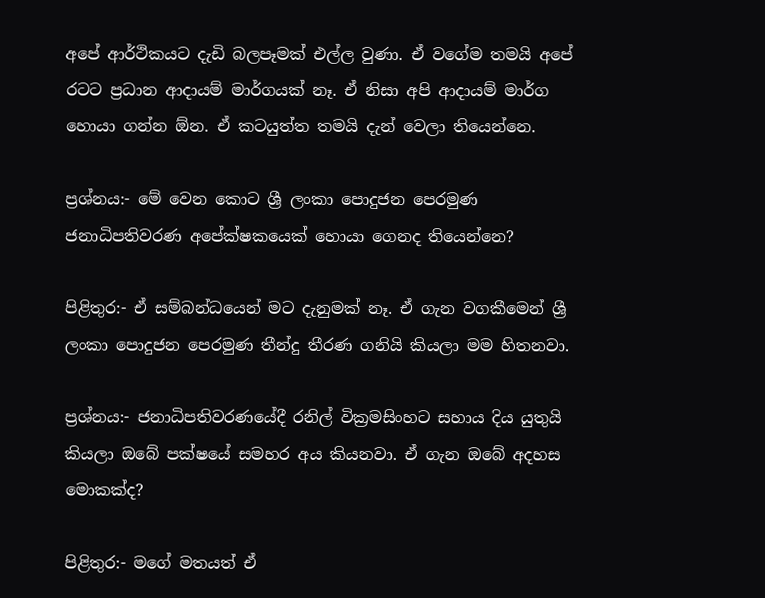අපේ ආර්ථිකයට දැඩි බලපෑමක් එල්ල වුණා. ඒ වගේම තමයි අපේ රටට ප්‍රධාන ආදායම් මාර්ගයක් නෑ. ඒ නිසා අපි ආදායම් මාර්ග හොයා ගන්න ඕන. ඒ කටයුත්ත තමයි දැන් වෙලා තියෙන්නෙ.

ප්‍රශ්නය:- මේ වෙන කොට ශ්‍රී ලංකා පොදුජන පෙරමුණ ජනාධිපතිවරණ අපේක්ෂකයෙක් හොයා ගෙනද තියෙන්නෙ?

පිළිතුර:- ඒ සම්බන්ධයෙන් මට දැනුමක් නෑ. ඒ ගැන වගකීමෙන් ශ්‍රී ලංකා පොදුජන පෙරමුණ තීන්දු තීරණ ගනියි කියලා මම හිතනවා.

ප්‍රශ්නය:- ජනාධිපතිවරණයේදී රනිල් වික්‍රමසිංහට සහාය දිය යුතුයි කියලා ඔබේ පක්ෂයේ සමහර අය කියනවා. ඒ ගැන ඔබේ අදහස මොකක්ද?

පිළිතුර:- මගේ මතයත් ඒ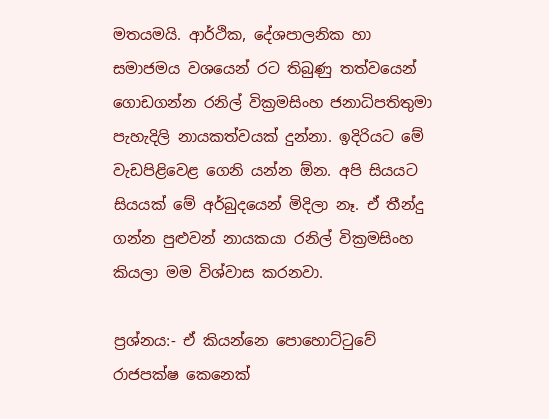මතයමයි. ආර්ථික, දේශපාලනික හා සමාජමය වශයෙන් රට තිබුණු තත්වයෙන් ගොඩගන්න රනිල් වික්‍රමසිංහ ජනාධිපතිතුමා පැහැදිලි නායකත්වයක් දුන්නා. ඉදිරියට මේ වැඩපිළිවෙළ ගෙනි යන්න ඕන. අපි සියයට සියයක් මේ අර්බුදයෙන් මිදිලා නෑ. ඒ තීන්දු ගන්න පුළුවන් නායකයා රනිල් වික්‍රමසිංහ කියලා මම විශ්වාස කරනවා.

ප්‍රශ්නය:- ඒ කියන්නෙ පොහොට්ටුවේ රාජපක්ෂ කෙනෙක්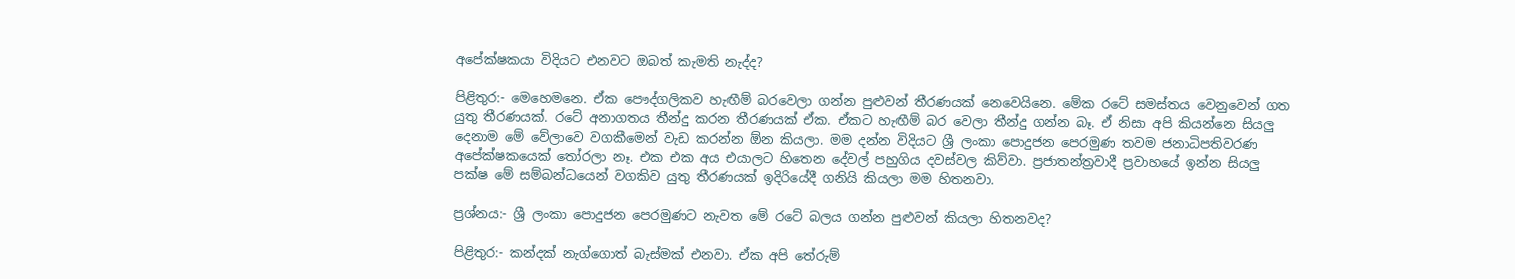අපේක්ෂකයා විදියට එනවට ඔබත් කැමති නැද්ද?

පිළිතුර:- මෙහෙමනෙ. ඒක පෞද්ගලිකව හැඟීම් බරවෙලා ගන්න පුළුවන් තීරණයක් නෙවෙයිනෙ. මේක රටේ සමස්තය වෙනුවෙන් ගත යුතු තීරණයක්. රටේ අනාගතය තීන්දු කරන තීරණයක් ඒක. ඒකට හැඟීම් බර වෙලා තීන්දු ගන්න බෑ. ඒ නිසා අපි කියන්නෙ සියලු දෙනාම මේ වේලාවෙ වගකීමෙන් වැඩ කරන්න ඕන කියලා. මම දන්න විදියට ශ්‍රී ලංකා පොදුජන පෙරමුණ තවම ජනාධිපතිවරණ අපේක්ෂකයෙක් තෝරලා නෑ. එක එක අය එයාලට හිතෙන දේවල් පහුගිය දවස්වල කිව්වා. ප්‍රජාතන්ත්‍රවාදී ප්‍රවාහයේ ඉන්න සියලු පක්ෂ මේ සම්බන්ධයෙන් වගකිව යුතු තීරණයක් ඉදිරියේදී ගනියි කියලා මම හිතනවා.

ප්‍රශ්නය:- ශ්‍රී ලංකා පොදුජන පෙරමුණට නැවත මේ රටේ බලය ගන්න පුළුවන් කියලා හිතනවද?

පිළිතුර:- කන්දක් නැග්ගොත් බැස්මක් එනවා. ඒක අපි තේරුම්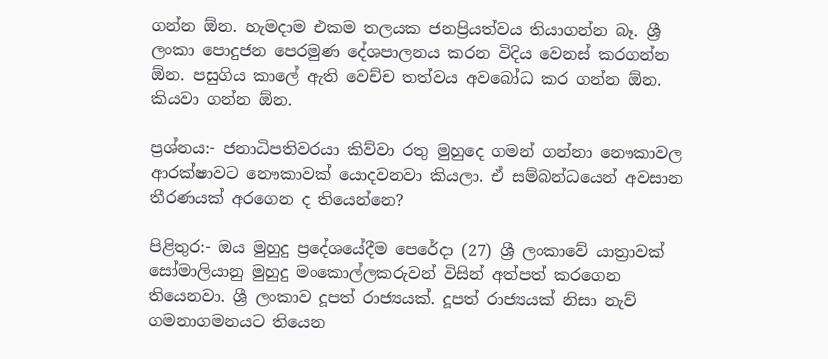ගන්න ඕන. හැමදාම එකම තලයක ජනප්‍රියත්වය තියාගන්න බෑ. ශ්‍රී ලංකා පොදුජන පෙරමුණ දේශපාලනය කරන විදිය වෙනස් කරගන්න ඕන. පසුගිය කාලේ ඇති වෙච්ච තත්වය අවබෝධ කර ගන්න ඕන. කියවා ගන්න ඕන.

ප්‍රශ්නය:- ජනාධිපතිවරයා කිව්වා රතු මුහුදෙ ගමන් ගන්නා නෞකාවල ආරක්ෂාවට නෞකාවක් යොදවනවා කියලා. ඒ සම්බන්ධයෙන් අවසාන තීරණයක් අරගෙන ද තියෙන්නෙ?

පිළිතුර:- ඔය මුහුදු ප්‍රදේශයේදීම පෙරේදා (27) ශ්‍රී ලංකාවේ යාත්‍රාවක් සෝමාලියානු මුහුදු මංකොල්ලකරුවන් විසින් අත්පත් කරගෙන තියෙනවා. ශ්‍රී ලංකාව දූපත් රාජ්‍යයක්. දූපත් රාජ්‍යයක් නිසා නැව් ගමනාගමනයට තියෙන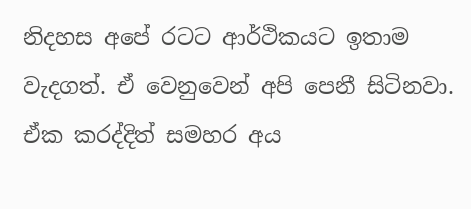නිදහස අපේ රටට ආර්ථිකයට ඉතාම වැදගත්. ඒ වෙනුවෙන් අපි පෙනී සිටිනවා. ඒක කරද්දිත් සමහර අය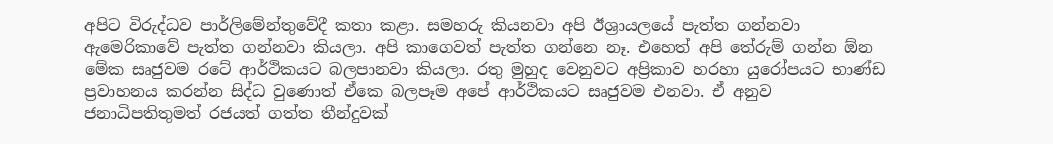අපිට විරුද්ධව පාර්ලිමේන්තුවේදී කතා කළා. සමහරු කියනවා අපි ඊශ්‍රායලයේ පැත්ත ගන්නවා ඇමෙරිකාවේ පැත්ත ගන්නවා කියලා. අපි කාගෙවත් පැත්ත ගන්නෙ නෑ. එහෙත් අපි තේරුම් ගන්න ඕන මේක සෘජුවම රටේ ආර්ථිකයට බලපානවා කියලා. රතු මුහුද වෙනුවට අප්‍රිකාව හරහා යුරෝපයට භාණ්ඩ ප්‍රවාහනය කරන්න සිද්ධ වුණොත් ඒකෙ බලපෑම අපේ ආර්ථිකයට සෘජුවම එනවා. ඒ අනුව ජනාධිපතිතුමත් රජයත් ගත්ත තීන්දුවක්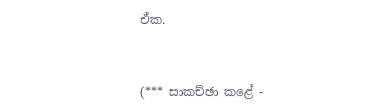ඒක.



(*** සාකච්ඡා කළේ -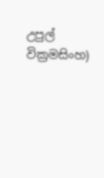උපුල් වික්‍රමසිංහ)